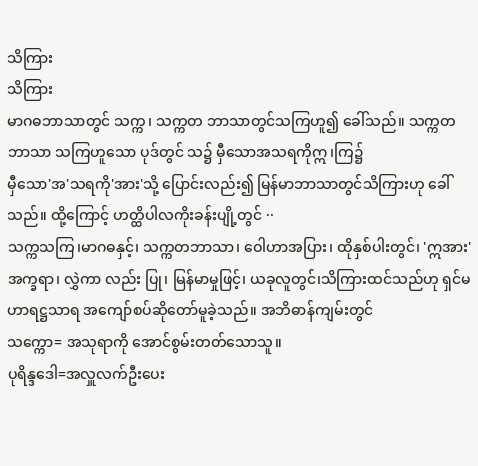သိကြား
သိကြား
မာဂဓဘာသာတွင် သက္က၊ သက္ကတ ဘာသာတွင်သကြဟူ၍ ခေါ်သည်။ သက္ကတဘာသာ သကြဟူသော ပုဒ်တွင် သ၌ မှီသောအသရကိုဣ၊ကြ၌
မှီသော'အ'သရကို'အား'သို့ ပြောင်းလည်း၍ မြန်မာဘာသာတွင်သိကြားဟု ခေါ်သည်။ ထို့ကြောင့် ဟတ္ထိပါလကိုးခန်းပျို့တွင် ··
သက္ကသကြ၊မာဂဓနှင့်၊ သက္ကတဘာသာ၊ ဝေါဟာအပြား၊ ထိုနှစ်ပါးတွင်၊ 'ဣအား'အက္ခရာ၊ လွှဲကာ လည်း ပြု၊ မြန်မာမှုဖြင့်၊ ယခုလူတွင်၊သိကြားထင်သည်ဟု ရှင်မဟာရဋ္ဌသာရ အကျော်စပ်ဆိုတော်မူခဲ့သည်။ အဘိဓာန်ကျမ်းတွင်
သက္ကော= အသုရာကို အောင်စွမ်းတတ်သောသူ။
ပုရိန္ဒဒေါ=အလှူလက်ဦးပေး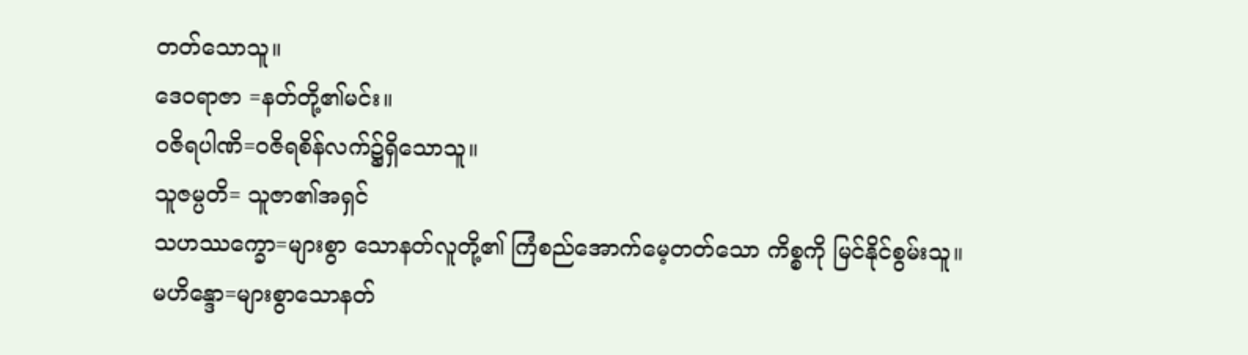တတ်သောသူ။
ဒေဝရာဇာ =နတ်တို့၏မင်း။
ဝဇိရပါဏိ=ဝဇိရစိန်လက်၌ရှိသောသူ။
သူဇမ္ပတိ= သူဇာ၏အရှင်
သဟဿက္ခော=များစွာ သောနတ်လူတို့၏ ကြံစည်အောက်မေ့တတ်သော ကိစ္စကို မြင်နိုင်စွမ်းသူ။
မဟိန္ဒော=များစွာသောနတ်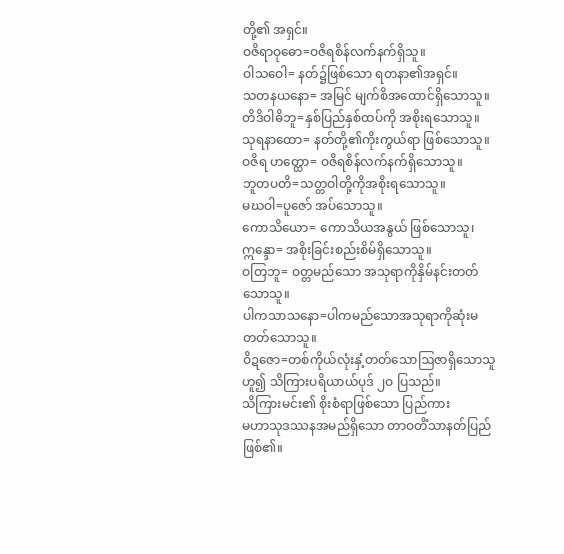တို့၏ အရှင်။
ဝဇိရာဝုဓော=ဝဇိရစိန်လက်နက်ရှိသူ။
ဝါသဝေါ= နတ်၌ဖြစ်သော ရတနာ၏အရှင်။
သတနယနော= အမြင် မျက်စိအထောင်ရှိသောသူ။
တိဒိဝါဓိဘူ=နှစ်ပြည်နှစ်ထပ်ကို အစိုးရသောသူ။
သုရနာထော= နတ်တို့၏ကိုးကွယ်ရာ ဖြစ်သောသူ။
ဝဇိရ ဟတ္ထော= ဝဇိရစိန်လက်နက်ရှိသောသူ။
ဘူတပတိ=သတ္တဝါတို့ကိုအစိုးရသောသူ။
မဃဝါ=ပူဇော် အပ်သောသူ။
ကောသိယော= ကောသိယအနွယ် ဖြစ်သောသူ၊
ဣန္ဒော= အစိုးခြင်းစည်းစိမ်ရှိသောသူ။
ဝတြဘူ= ဝတ္တမည်သော အသုရာကိုနှိမ်နင်းတတ်သောသူ။
ပါကသာသနော=ပါကမည်သောအသုရာကိုဆုံးမတတ်သောသူ။
ဝိဍဇော=တစ်ကိုယ်လုံးနှံ့တတ်သောဩဇာရှိသောသူဟူ၍ သိကြားပရိယာယ်ပုဒ် ၂ဝ ပြသည်။
သိကြားမင်း၏ စိုးစံရာဖြစ်သော ပြည်ကား
မဟာသုဒဿနအမည်ရှိသော တာဝတိံသာနတ်ပြည်ဖြစ်၏။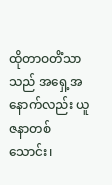ထိုတာဝတိံသာသည် အရှေ့အနောက်လည်း ယူဇနာတစ်သောင်း၊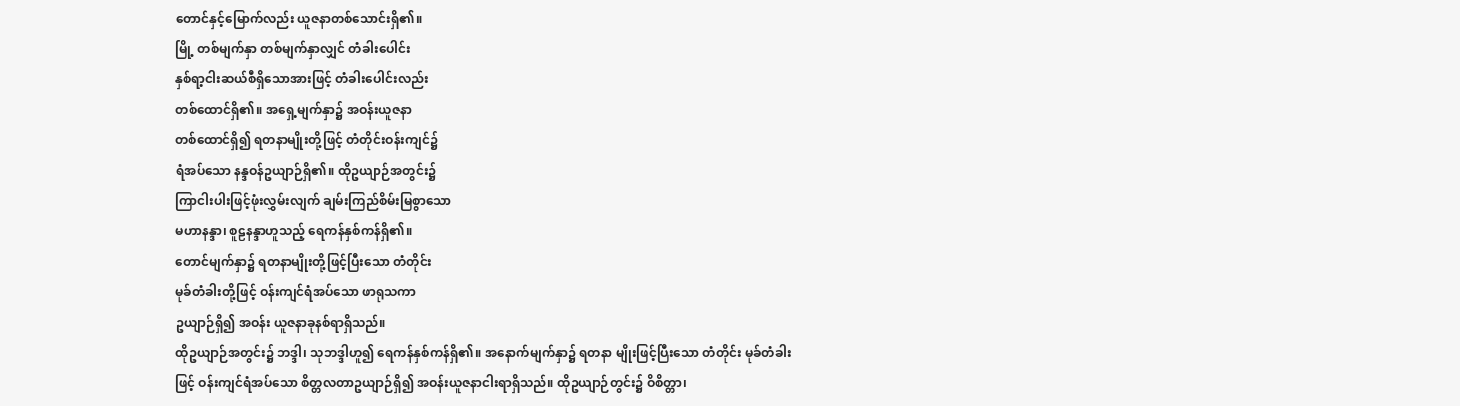တောင်နှင့်မြောက်လည်း ယူဇနာတစ်သောင်းရှိ၏။
မြို့ တစ်မျက်နှာ တစ်မျက်နှာလျှင် တံခါးပေါင်း
နှစ်ရာ့ငါးဆယ်စီရှိသောအားဖြင့် တံခါးပေါင်းလည်း
တစ်ထောင်ရှိ၏။ အရှေ့မျက်နှာ၌ အဝန်းယူဇနာ
တစ်ထောင်ရှိ၍ ရတနာမျိုးတို့ဖြင့် တံတိုင်းဝန်းကျင်၌
ရံအပ်သော နန္ဒဝန်ဥယျာဉ်ရှိ၏။ ထိုဥယျာဉ်အတွင်း၌
ကြာငါးပါးဖြင့်ဖုံးလွှမ်းလျက် ချမ်းကြည်စိမ်းမြစွာသော
မဟာနန္ဒာ၊ စူဠနန္ဒာဟူသည့် ရေကန်နှစ်ကန်ရှိ၏။
တောင်မျက်နှာ၌ ရတနာမျိုးတို့ဖြင့်ပြီးသော တံတိုင်း
မုခ်တံခါးတို့ဖြင့် ဝန်းကျင်ရံအပ်သော ဖာရုသကာ
ဥယျာဉ်ရှိ၍ အဝန်း ယူဇနာခုနစ်ရာရှိသည်။
ထိုဥယျာဉ်အတွင်း၌ ဘဒ္ဒါ၊ သုဘဒ္ဒါဟူ၍ ရေကန်နှစ်ကန်ရှိ၏။ အနောက်မျက်နှာ၌ ရတနာ မျိုးဖြင့်ပြီးသော တံတိုင်း မုခ်တံခါးဖြင့် ဝန်းကျင်ရံအပ်သော စိတ္တလတာဥယျာဉ်ရှိ၍ အဝန်းယူဇနာငါးရာရှိသည်။ ထိုဥယျာဉ်တွင်း၌ ဝိစိတ္တာ၊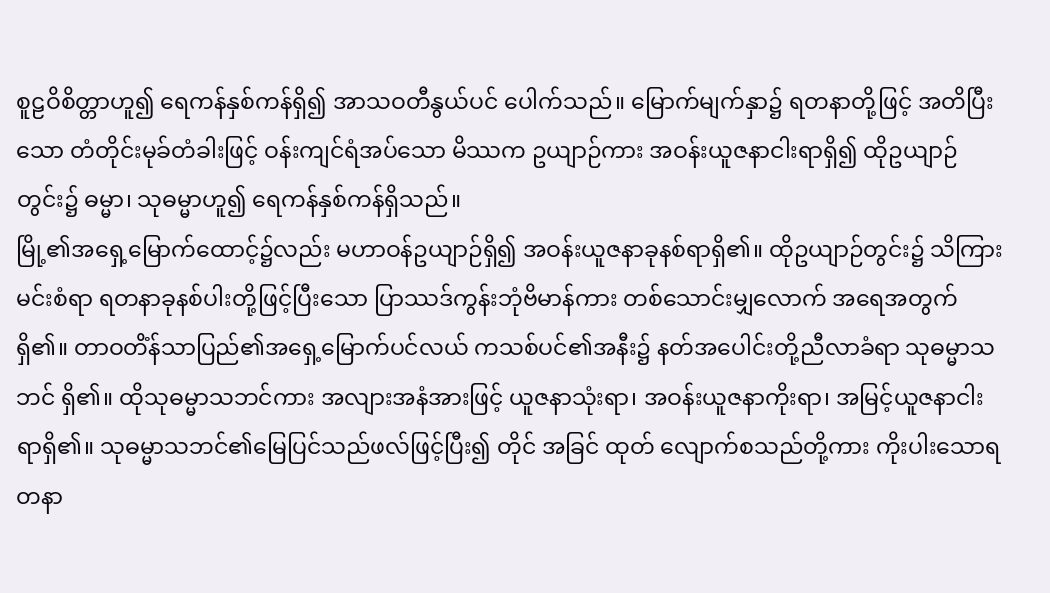စူဠဝိစိတ္တာဟူ၍ ရေကန်နှစ်ကန်ရှိ၍ အာသဝတီနွယ်ပင် ပေါက်သည်။ မြောက်မျက်နှာ၌ ရတနာတို့ဖြင့် အတိပြီးသော တံတိုင်းမုခ်တံခါးဖြင့် ဝန်းကျင်ရံအပ်သော မိဿက ဥယျာဉ်ကား အဝန်းယူဇနာငါးရာရှိ၍ ထိုဥယျာဉ် တွင်း၌ ဓမ္မာ၊ သုဓမ္မာဟူ၍ ရေကန်နှစ်ကန်ရှိသည်။
မြို့၏အရှေ့မြောက်ထောင့်၌လည်း မဟာဝန်ဥယျာဉ်ရှိ၍ အဝန်းယူဇနာခုနစ်ရာရှိ၏။ ထိုဥယျာဉ်တွင်း၌ သိကြားမင်းစံရာ ရတနာခုနစ်ပါးတို့ဖြင့်ပြီးသော ပြာဿဒ်ကွန်းဘုံဗိမာန်ကား တစ်သောင်းမျှလောက် အရေအတွက်ရှိ၏။ တာဝတိံန်သာပြည်၏အရှေ့မြောက်ပင်လယ် ကသစ်ပင်၏အနီး၌ နတ်အပေါင်းတို့ညီလာခံရာ သုဓမ္မာသဘင် ရှိ၏။ ထိုသုဓမ္မာသဘင်ကား အလျားအနံအားဖြင့် ယူဇနာသုံးရာ၊ အဝန်းယူဇနာကိုးရာ၊ အမြင့်ယူဇနာငါးရာရှိ၏။ သုဓမ္မာသဘင်၏မြေပြင်သည်ဖလ်ဖြင့်ပြီး၍ တိုင် အခြင် ထုတ် လျောက်စသည်တို့ကား ကိုးပါးသောရတနာ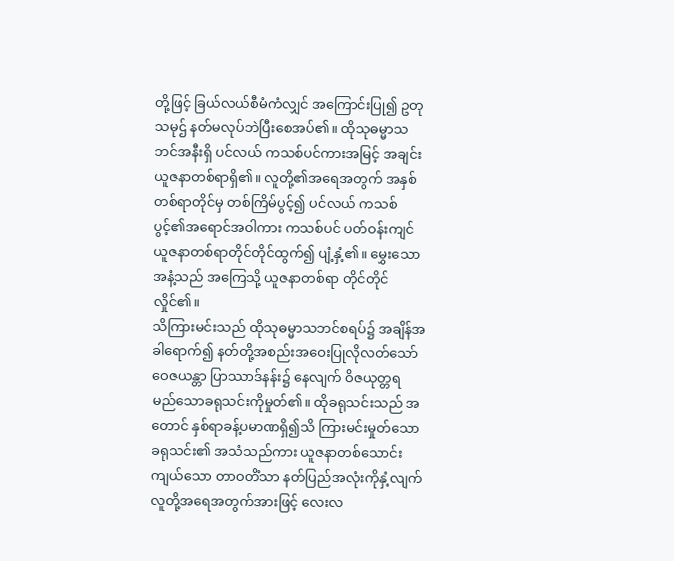တို့ဖြင့် ခြယ်လယ်စီမံကံလျှင် အကြောင်းပြု၍ ဥတုသမုဌ် နတ်မလုပ်ဘဲပြီးစေအပ်၏။ ထိုသုဓမ္မာသဘင်အနီးရှိ ပင်လယ် ကသစ်ပင်ကားအမြင့် အချင်းယူဇနာတစ်ရာရှိ၏။ လူတို့၏အရေအတွက် အနှစ်တစ်ရာတိုင်မှ တစ်ကြိမ်ပွင့်၍ ပင်လယ် ကသစ်ပွင့်၏အရောင်အဝါကား ကသစ်ပင် ပတ်ဝန်းကျင် ယူဇနာတစ်ရာတိုင်တိုင်ထွက်၍ ပျံ့နှံ့၏။ မွှေးသောအနံ့သည် အကြေသို့ ယူဇနာတစ်ရာ တိုင်တိုင်လှိုင်၏။
သိကြားမင်းသည် ထိုသုဓမ္မာသဘင်စရပ်၌ အချိန်အခါရောက်၍ နတ်တို့အစည်းအဝေးပြုလိုလတ်သော် ဝေဇယန္တာ ပြာဿာဒ်နန်း၌ နေလျက် ဝိဇယုတ္တရ မည်သောခရုသင်းကိုမှုတ်၏။ ထိုခရုသင်းသည် အတောင် နှစ်ရာခန့်ပမာဏရှိ၍သိ ကြားမင်းမှုတ်သော ခရုသင်း၏ အသံသည်ကား ယူဇနာတစ်သောင်းကျယ်သော တာဝတိံသာ နတ်ပြည်အလုံးကိုနှံ့လျက် လူတို့အရေအတွက်အားဖြင့် လေးလ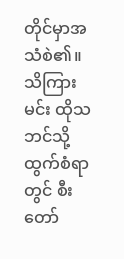တိုင်မှာအသံစဲ၏။ သိကြားမင်း ထိုသဘင်သို့ ထွက်စံရာတွင် စီးတော်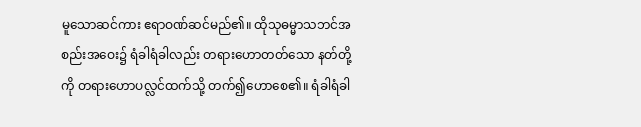မူသောဆင်ကား ဧရာဝဏ်ဆင်မည်၏။ ထိုသုဓမ္မာသဘင်အစည်းအဝေး၌ ရံခါရံခါလည်း တရားဟောတတ်သော နတ်တို့ကို တရားဟောပလ္လင်ထက်သို့ တက်၍ဟောစေ၏။ ရံခါရံခါ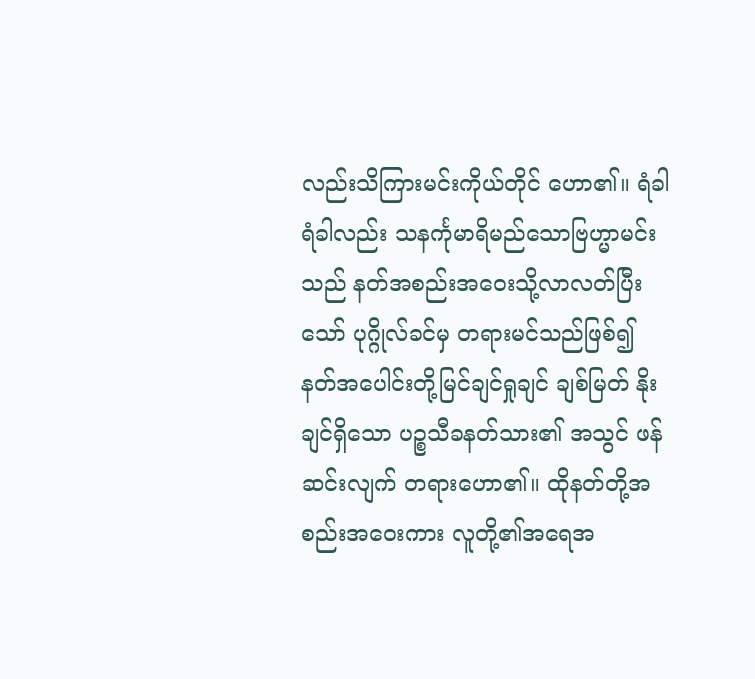လည်းသိကြားမင်းကိုယ်တိုင် ဟော၏။ ရံခါရံခါလည်း သနင်္ကုမာရိမည်သောဗြဟ္မာမင်းသည် နတ်အစည်းအဝေးသို့လာလတ်ပြီးသော် ပုဂ္ဂိုလ်ခင်မှ တရားမင်သည်ဖြစ်၍ နတ်အပေါင်းတို့မြင်ချင်ရှုချင် ချစ်မြတ် နိုးချင်ရှိသော ပဉ္စသီခနတ်သား၏ အသွင် ဖန်ဆင်းလျက် တရားဟော၏။ ထိုနတ်တို့အစည်းအဝေးကား လူတို့၏အရေအ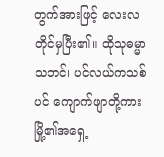တွက်အားဖြင့် လေးလတိုင်မှပြီး၏။ ထိုသုဓမ္မာသဘင်၊ ပင်လယ်ကသစ်ပင် ကျောက်ဖျာတို့ကား မြို့၏အရှေ့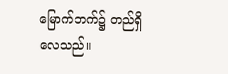မြောက်ဘက်၌ တည်ရှိလေသည်။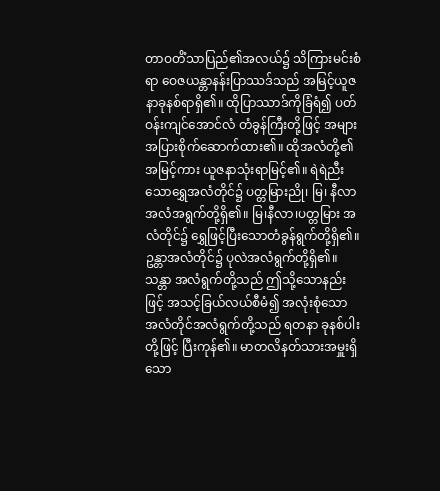တာဝတိံသာပြည်၏အလယ်၌ သိကြားမင်းစံရာ ဝေဇယန္တာနန်းပြာဿဒ်သည် အမြင့်ယူဇနာခုနစ်ရာရှိ၏။ ထိုပြာဿာဒ်ကိုခြံရံ၍ ပတ်ဝန်းကျင်အောင်လံ တံခွန်ကြီးတို့ဖြင့် အများအပြားစိုက်ဆောက်ထား၏။ ထိုအလံတို့၏အမြင့်ကား ယူဇနာသုံးရာမြင့်၏။ ရဲရဲညီးသောရွှေအလံတိုင်၌ ပတ္တမြားညို၊ မြ၊ နီလာ အလံအရွက်တို့ရှိ၏။ မြ၊နီလာ၊ပတ္တမြား အလံတိုင်၌ ရွှေဖြင့်ပြီးသောတံခွန်ရွက်တို့ရှိ၏။ ဥန္တာအလံတိုင်၌ ပုလဲအလံရွက်တို့ရှိ၏။ သန္တာ အလံရွက်တို့သည် ဤသို့သောနည်းဖြင့် အသင့်ခြယ်လယ်စီမံ၍ အလုံးစုံသော အလံတိုင်အလံရွက်တို့သည် ရတနာ ခုနစ်ပါးတို့ဖြင့် ပြီးကုန်၏။ မာတလိနတ်သားအမှူးရှိသော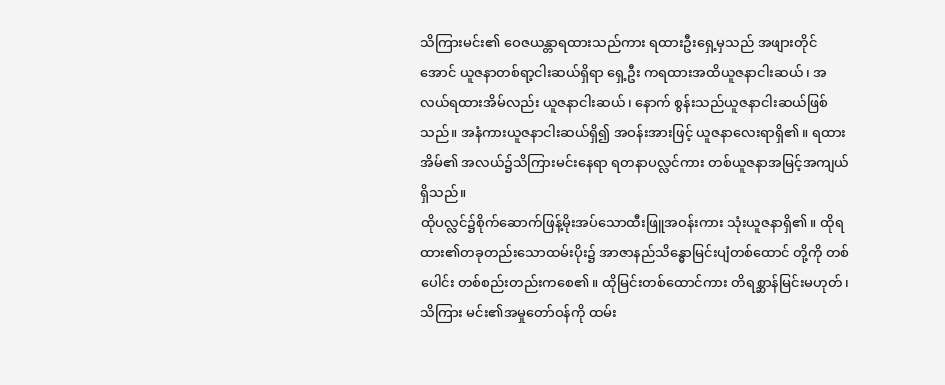သိကြားမင်း၏ ဝေဇယန္တာရထားသည်ကား ရထားဦးရှေ့မှသည် အဖျားတိုင်အောင် ယူဇနာတစ်ရာ့ငါးဆယ်ရှိရာ ရှေ့ဦး ကရထားအထိယူဇနာငါးဆယ်၊ အလယ်ရထားအိမ်လည်း ယူဇနာငါးဆယ်၊ နောက် စွန်းသည်ယူဇနာငါးဆယ်ဖြစ်သည်။ အနံကားယူဇနာငါးဆယ်ရှိ၍ အဝန်းအားဖြင့် ယူဇနာလေးရာရှိ၏။ ရထားအိမ်၏ အလယ်၌သိကြားမင်းနေရာ ရတနာပလ္လင်ကား တစ်ယူဇနာအမြင့်အကျယ်ရှိသည်။
ထိုပလ္လင်၌စိုက်ဆောက်ဖြန့်မိုးအပ်သောထီးဖြူအဝန်းကား သုံးယူဇနာရှိ၏။ ထိုရထား၏တခုတည်းသောထမ်းပိုး၌ အာဇာနည်သိန္ဓောမြင်းပျံတစ်ထောင် တို့ကို တစ်ပေါင်း တစ်စည်းတည်းကစေ၏။ ထိုမြင်းတစ်ထောင်ကား တိရစ္ဆာန်မြင်းမဟုတ်၊ သိကြား မင်း၏အမှုတော်ဝန်ကို ထမ်း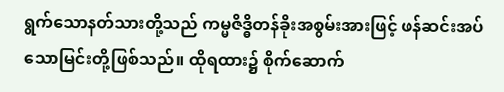ရွက်သောနတ်သားတို့သည် ကမ္မဇိဒ္ဓိတန်ခိုးအစွမ်းအားဖြင့် ဖန်ဆင်းအပ်သောမြင်းတို့ဖြစ်သည်။ ထိုရထား၌ စိုက်ဆောက်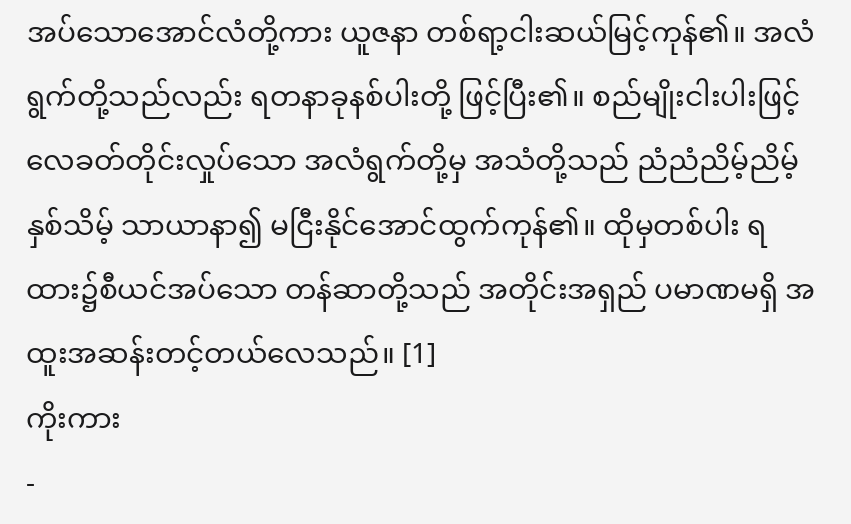အပ်သောအောင်လံတို့ကား ယူဇနာ တစ်ရာ့ငါးဆယ်မြင့်ကုန်၏။ အလံရွက်တို့သည်လည်း ရတနာခုနစ်ပါးတို့ ဖြင့်ပြီး၏။ စည်မျိုးငါးပါးဖြင့် လေခတ်တိုင်းလှုပ်သော အလံရွက်တို့မှ အသံတို့သည် ညံညံညိမ့်ညိမ့်နှစ်သိမ့် သာယာနာ၍ မငြီးနိုင်အောင်ထွက်ကုန်၏။ ထိုမှတစ်ပါး ရထား၌စီယင်အပ်သော တန်ဆာတို့သည် အတိုင်းအရှည် ပမာဏမရှိ အထူးအဆန်းတင့်တယ်လေသည်။ [1]
ကိုးကား
-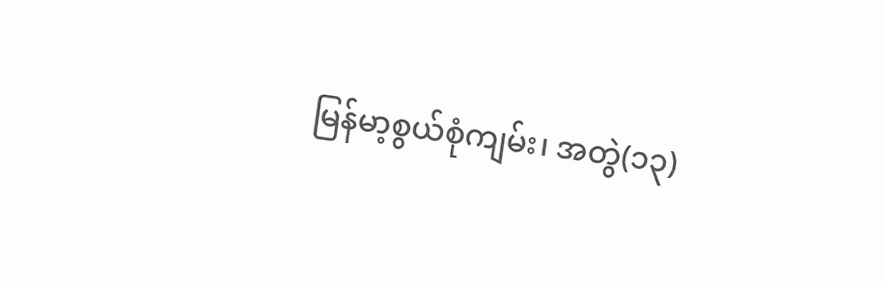မြန်မာ့စွယ်စုံကျမ်း၊ အတွဲ(၁၃)